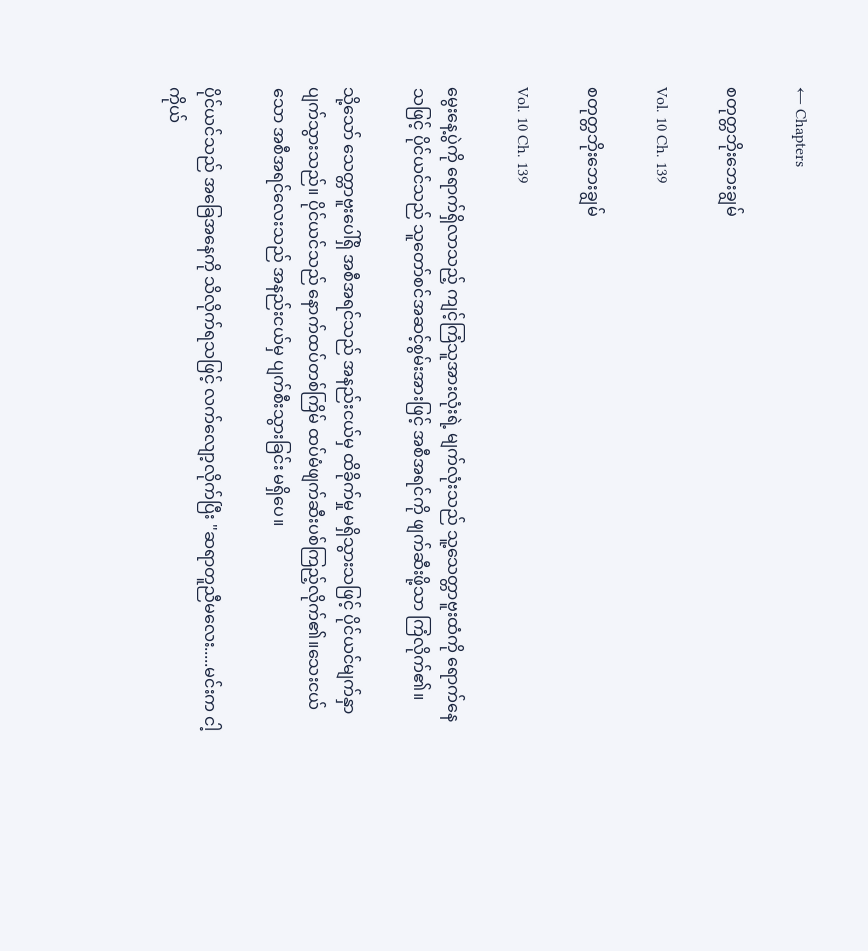← Chapters

စတုတ္တဘိုးဘေးချွမ်

Vol. 10 Ch. 139

စတုတ္တဘိုးဘေးချွမ်

Vol. 10 Ch. 139

မွေးနေ့ပွဲကို ရောက်ရှိလာသည့် ကျင့်ကြံသူအားလုံးရဲ့ မျက်လုံးသည် သူ့သေတ္တာဗူးထံကို ရောက်နေသဖြင့် ပိုင်ယင်သည် သူတော်စင်အဆင့်စွမ်းအားဖြင့် အစီအရင်ကို ဖျက်ဆီးဖို့သာ ကြံလိုက်၏။

သို့သော် သေတ္တာဗူးပေါ်ရှိ အစီအရင်သည် အနည်းငယ်မှ ထိခိုက်မှု မရှိသွားသဖြင့် ပိုင်ယင်မျက်နှာပျက်သွားသည်။ ပိုင်ယင်သည် နောက်ထပ်တစ်ကြိမ် ထပ်မံဖျက်ဆီးပစ်ကြည့်လိုက်၏။သေးငယ်သော အစီအရင်လေးသည် အနည်းငယ်မှ ပျက်စီးသွားခြင်း မရှိပေ။

ပိုင်ယင်သည် အခြေအနေကို သိလိုက်ရသဖြင့် လက်လျော့လိုက်ပြီး "ဆရာတူညီမလေး.....မင်းက ငါ့ကိုယ်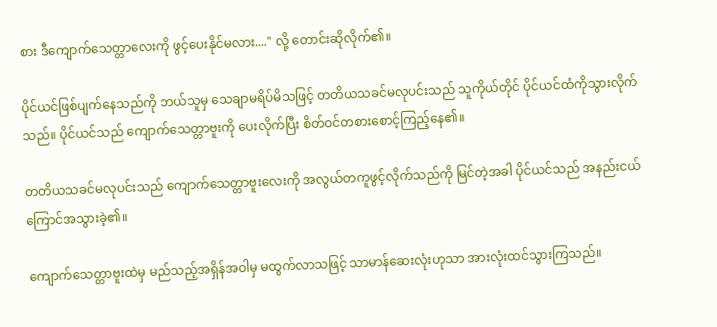စား ဒီကျောက်သေတ္တာလေးကို ဖွင့်ပေးနိုင်မလား...." လို့ တောင်းဆိုလိုက်၏။

ပိုင်ယင်ဖြစ်ပျက်နေသည်ကို ဘယ်သူမှ သေချာမရိပ်မိသဖြင့် တတိယသခင်မလုပင်းသည် သူကိုယ်တိုင် ပိုင်ယင်ထံကိုသွားလိုက်သည်။ ပိုင်ယင်သည် ကျောက်သေတ္တာဗူးကို ပေးလိုက်ပြီး စိတ်ဝင်တစားစောင့်ကြည့်နေ၏။

တတိယသခင်မလုပင်းသည် ကျောက်သေတ္တာဗူးလေးကို အလွယ်တကူဖွင့်လိုက်သည်ကို မြင်တဲ့အခါ ပိုင်ယင်သည် အနည်းငယ် ကြောင်အသွားခဲ့၏။

ကျောက်သေတ္တာဗူးထဲမှ မည်သည့်အရှိန်အဝါမှ မထွက်လာသဖြင့် သာမာန်ဆေးလုံးဟုသာ အားလုံးထင်သွားကြသည်။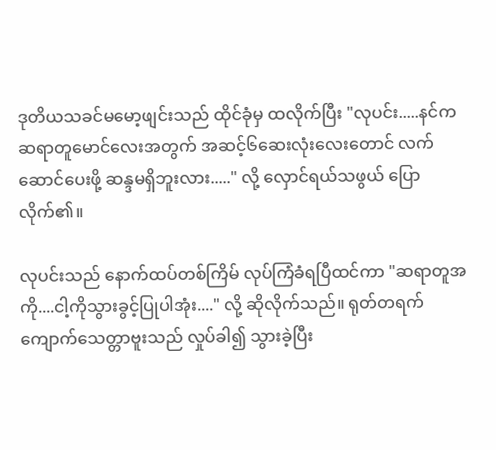ဒုတိယသခင်မမော့ဖျင်းသည် ထိုင်ခုံမှ ထလိုက်ပြီး "လုပင်း.....နင်က ဆရာတူမောင်လေးအတွက် အဆင့်၆ဆေးလုံးလေးတောင် လက်ဆောင်ပေးဖို့ ဆန္ဒမရှိဘူးလား....." လို့ လှောင်ရယ်သဖွယ် ပြောလိုက်၏။

လုပင်းသည် နောက်ထပ်တစ်ကြိမ် လုပ်ကြံခံရပြီထင်ကာ "ဆရာတူအကို....ငါ့ကိုသွားခွင့်ပြုပါအုံး...." လို့ ဆိုလိုက်သည်။ ရုတ်တရက် ကျောက်သေတ္တာဗူးသည် လှုပ်ခါ၍ သွားခဲ့ပြီး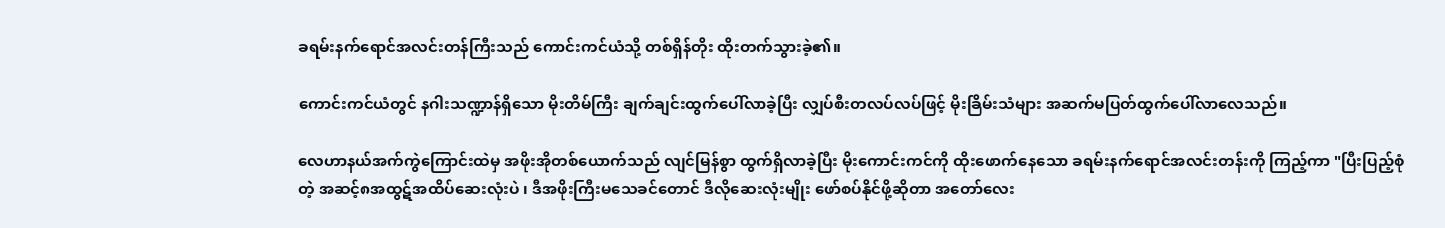ခရမ်းနက်ရောင်အလင်းတန်ကြီးသည် ကောင်းကင်ယံသို့ တစ်ရှိန်တိုး ထိုးတက်သွားခဲ့၏။

ကောင်းကင်ယံတွင် နဂါးသဏ္ဍာန်ရှိသော မိုးတိမ်ကြီး ချက်ချင်းထွက်ပေါ်လာခဲ့ပြီး လျှပ်စီးတလပ်လပ်ဖြင့် မိုးခြိမ်းသံများ အဆက်မပြတ်ထွက်ပေါ်လာလေသည်။

လေဟာနယ်အက်ကွဲကြောင်းထဲမှ အဖိုးအိုတစ်ယောက်သည် လျင်မြန်စွာ ထွက်ရှိလာခဲ့ပြီး မိုးကောင်းကင်ကို ထိုးဖောက်နေသော ခရမ်းနက်ရောင်အလင်းတန်းကို ကြည့်ကာ "ပြီးပြည့်စုံတဲ့ အဆင့်၈အထွဋ်အထိပ်ဆေးလုံးပဲ ၊ ဒီအဖိုးကြီးမသေခင်တောင် ဒီလိုဆေးလုံးမျိုး ဖော်စပ်နိုင်ဖို့ဆိုတာ အတော်လေး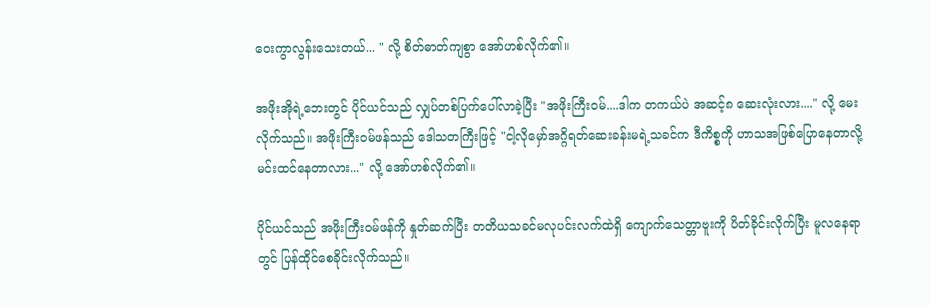ဝေးကွာလွန်းသေးတယ်... " လို့ စိတ်ဓာတ်ကျစွာ အော်ဟစ်လိုက်၏။

အဖိုးအိုရဲ့ဘေးတွင် ပိုင်ယင်သည် လျှပ်တစ်ပြက်ပေါ်လာခဲ့ပြီး "အဖိုးကြီးဝမ်....ဒါက တကယ်ပဲ အဆင့်၈ ဆေးလုံးလား...." လို့ မေးလိုက်သည်။ အဖိုးကြီးဝမ်ဖန်သည် ဒေါသတကြီးဖြင့် "ငါ့လိုမှော်အဂ္ဂိရတ်ဆေးခန်းမရဲ့သခင်က ဒီကိစ္စကို ဟာသအဖြစ်ပြောနေတာလို့ မင်းထင်နေတာလား..." လို့ အော်ဟစ်လိုက်၏။

ပိုင်ယင်သည် အဖိုးကြီးဝမ်ဖန်ကို နှုတ်ဆက်ပြီး တတိယသခင်မလုပင်းလက်ထဲရှိ ကျောက်သေတ္တာဗူးကို ပိတ်ခိုင်းလိုက်ပြီး မူလနေရာတွင် ပြန်ထိုင်စေခိုင်းလိုက်သည်။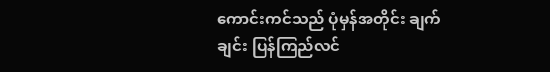ကောင်းကင်သည် ပုံမှန်အတိုင်း ချက်ချင်း ပြန်ကြည်လင်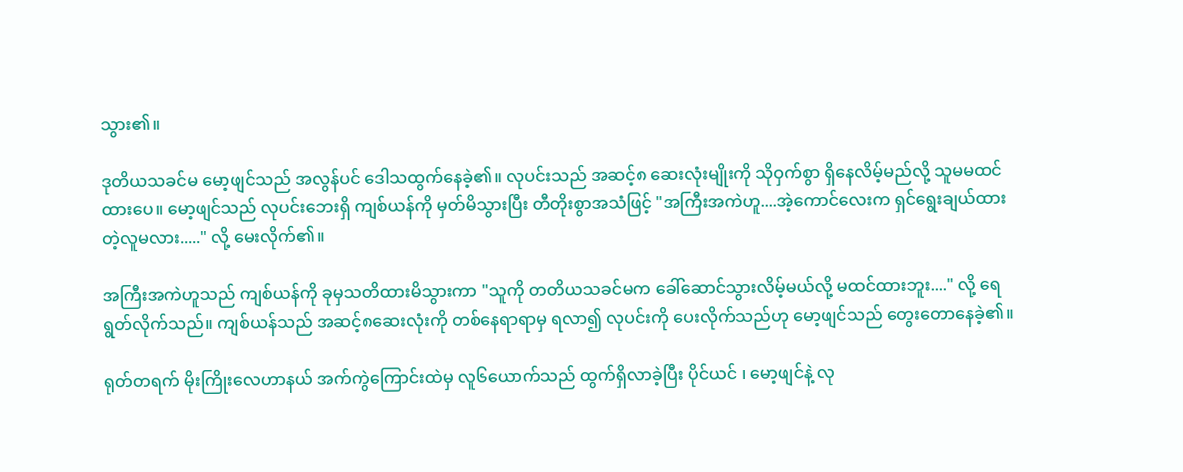သွား၏။

ဒုတိယသခင်မ မော့ဖျင်သည် အလွန်ပင် ဒေါသထွက်နေခဲ့၏။ လုပင်းသည် အဆင့်၈ ဆေးလုံးမျိုးကို သိုဝှက်စွာ ရှိနေလိမ့်မည်လို့ သူမမထင်ထားပေ။ မော့ဖျင်သည် လုပင်းဘေးရှိ ကျစ်ယန်ကို မှတ်မိသွားပြီး တီတိုးစွာအသံဖြင့် "အကြီးအကဲဟူ....အဲ့ကောင်လေးက ရှင်ရွေးချယ်ထားတဲ့လူမလား....." လို့ မေးလိုက်၏။

အကြီးအကဲဟူသည် ကျစ်ယန်ကို ခုမှသတိထားမိသွားကာ "သူကို တတိယသခင်မက ခေါ်ဆောင်သွားလိမ့်မယ်လို့ မထင်ထားဘူး...." လို့ ရေရွတ်လိုက်သည်။ ကျစ်ယန်သည် အဆင့်၈ဆေးလုံးကို တစ်နေရာရာမှ ရလာ၍ လုပင်းကို ပေးလိုက်သည်ဟု မော့ဖျင်သည် တွေးတောနေခဲ့၏။

ရုတ်တရက် မိုးကြိုးလေဟာနယ် အက်ကွဲကြောင်းထဲမှ လူ၆ယောက်သည် ထွက်ရှိလာခဲ့ပြီး ပိုင်ယင် ၊ မော့ဖျင်နဲ့ လု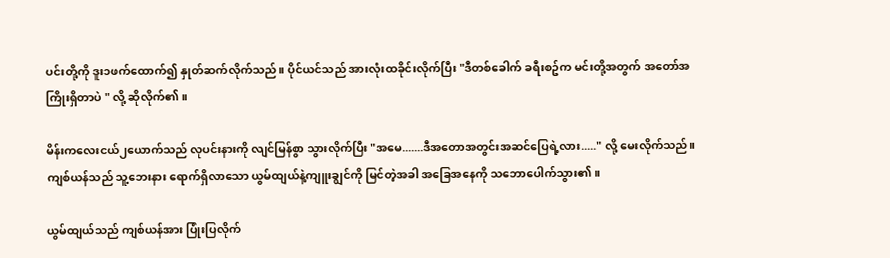ပင်းတို့ကို ဒူး၁ဖက်ထောက်၍ နှုတ်ဆက်လိုက်သည်။ ပိုင်ယင်သည် အားလုံးထခိုင်းလိုက်ပြီး "ဒီတစ်ခေါက် ခရီးစဥ်က မင်းတို့အတွက် အတော်အကြိုးရှိတာပဲ " လို့ ဆိုလိုက်၏။

မိန်းကလေးငယ်၂ယောက်သည် လုပင်းနားကို လျင်မြန်စွာ သွားလိုက်ပြီး "အမေ.......ဒီအတောအတွင်းအဆင်ပြေရဲ့လား....." လို့ မေးလိုက်သည်။ ကျစ်ယန်သည် သူ့ဘေးနား ရောက်ရှိလာသော ယွမ်ထျယ်နဲ့ကျူးချွင်ကို မြင်တဲ့အခါ အခြေအနေကို သဘောပေါက်သွား၏။

ယွမ်ထျယ်သည် ကျစ်ယန်အား ပြုံးပြလိုက်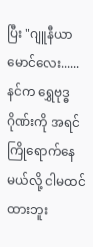ပြီး "ဂျူနီယာမောင်လေး......နင်က ရွှေဗုဒ္ဓဂိုဏ်းကို အရင်ကြိုရောက်နေမယ်လို့ ငါမထင်ထားဘူး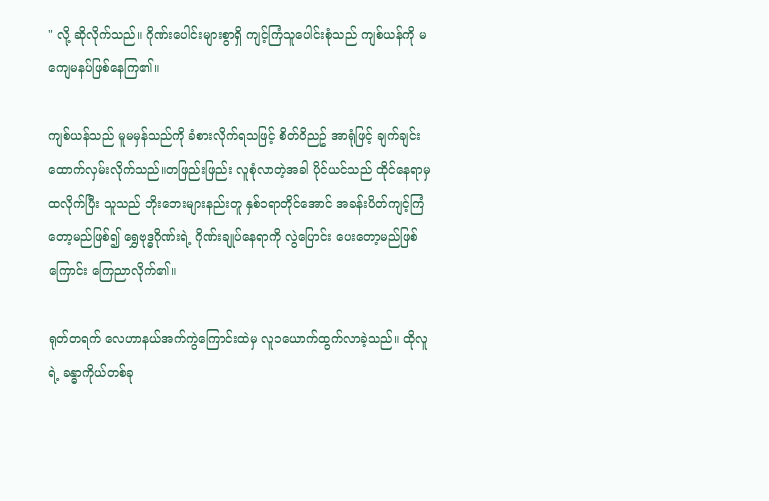" လို့ ဆိုလိုက်သည်။ ဂိုဏ်းပေါင်းများစွာရှိ ကျင့်ကြံသူပေါင်းစုံသည် ကျစ်ယန်ကို မကျေမနပ်ဖြစ်နေကြ၏။

ကျစ်ယန်သည် မူမမှန်သည်ကို ခံစားလိုက်ရသဖြင့် စိတ်ဝိညဥ် အာရုံဖြင့် ချက်ချင်းထောက်လှမ်းလိုက်သည်။တဖြည်းဖြည်း လူစုံလာတဲ့အခါ ပိုင်ယင်သည် ထိုင်နေရာမှ ထလိုက်ပြီး သူသည် ဘိုးဘေးများနည်းတူ နှစ်၁ရာတိုင်အောင် အခန်းပိတ်ကျင့်ကြံတော့မည်ဖြစ်၍ ရွှေဗုဒ္ဓဂိုဏ်းရဲ့ ဂိုဏ်းချုပ်နေရာကို လွဲပြောင်း ပေးတော့မည်ဖြစ်ကြောင်း ကြေညာလိုက်၏။

ရုတ်တရက် လေဟာနယ်အက်ကွဲကြောင်းထဲမှ လူ၁ယောက်ထွက်လာခဲ့သည်။ ထိုလူရဲ့ ခန္ဓာကိုယ်တစ်ခု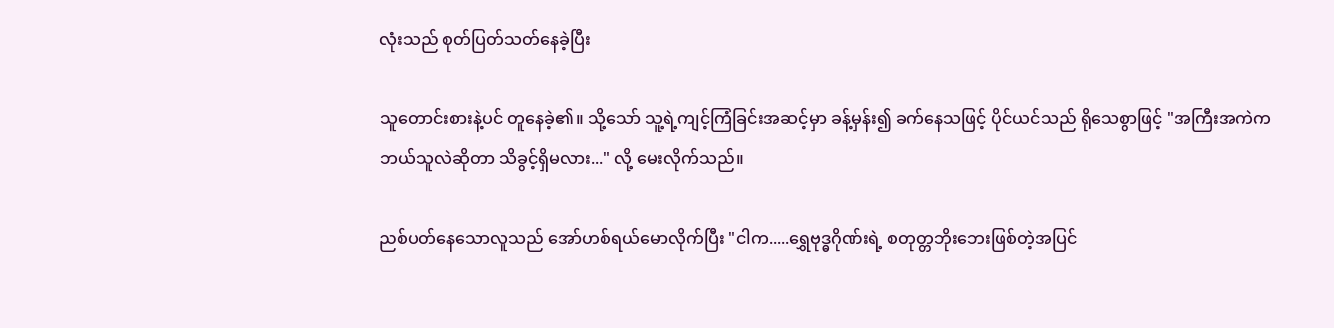လုံးသည် စုတ်ပြတ်သတ်နေခဲ့ပြီး

သူတောင်းစားနဲ့ပင် တူနေခဲ့၏။ သို့သော် သူ့ရဲ့ကျင့်ကြံခြင်းအဆင့်မှာ ခန့်မှန်း၍ ခက်နေသဖြင့် ပိုင်ယင်သည် ရိုသေစွာဖြင့် "အကြီးအကဲက ဘယ်သူလဲဆိုတာ သိခွင့်ရှိမလား..." လို့ မေးလိုက်သည်။

ညစ်ပတ်နေသောလူသည် အော်ဟစ်ရယ်မောလိုက်ပြီး "ငါက.....ရွှေဗုဒ္ဓဂိုဏ်းရဲ့ စတုတ္တဘိုးဘေးဖြစ်တဲ့အပြင်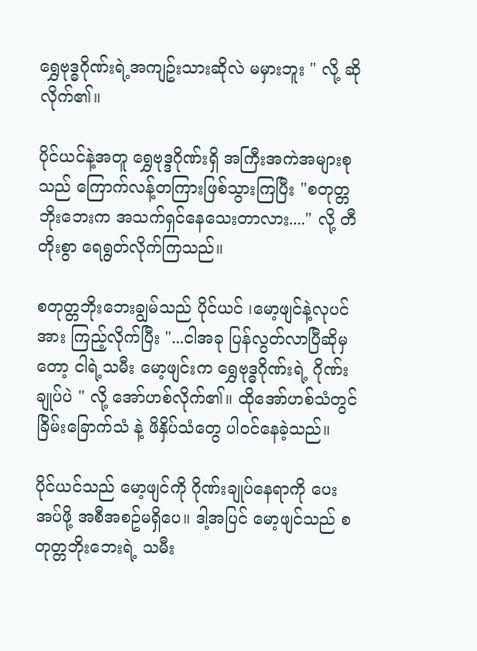ရွှေဗုဒ္ဓဂိုဏ်းရဲ့အကျဥ်းသားဆိုလဲ မမှားဘူး " လို့ ဆိုလိုက်၏။

ပိုင်ယင်နဲ့အတူ ရွှေဗုဒ္ဒဂိုဏ်းရှိ အကြီးအကဲအများစုသည် ကြောက်လန့်တကြားဖြစ်သွားကြပြီး "စတုတ္တဘိုးဘေးက အသက်ရှင်နေသေးတာလား...." လို့ တီတိုးစွာ ရေရွတ်လိုက်ကြသည်။

စတုတ္တဘိုးဘေးချွမ်သည် ပိုင်ယင် ၊မော့ဖျင်နဲ့လုပင်အား ကြည့်လိုက်ပြီး "...ငါအခု ပြန်လွတ်လာပြီဆိုမှတော့ ငါရဲ့သမီး မော့ဖျင်းက ရွှေဗုဒ္ဓဂိုဏ်းရဲ့ ဂိုဏ်းချုပ်ပဲ " လို့ အော်ဟစ်လိုက်၏။ ထိုအော်ဟစ်သံတွင် ခြိမ်းခြောက်သံ နဲ့ ဖိနှိပ်သံတွေ ပါဝင်နေခဲ့သည်။

ပိုင်ယင်သည် မော့ဖျင်ကို ဂိုဏ်းချုပ်နေရာကို ပေးအပ်ဖို့ အစီအစဥ်မရှိပေ။ ဒါ့အပြင် မော့ဖျင်သည် စတုတ္တဘိုးဘေးရဲ့ သမီး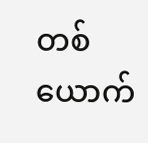တစ်ယောက်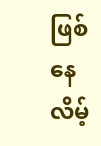ဖြစ်နေလိမ့်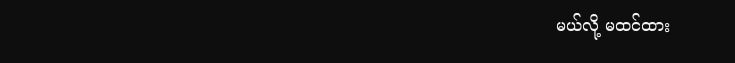မယ်လို့ မထင်ထား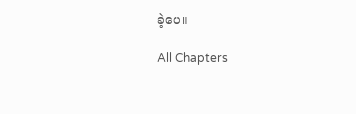ခဲ့ပေ။

All Chapters